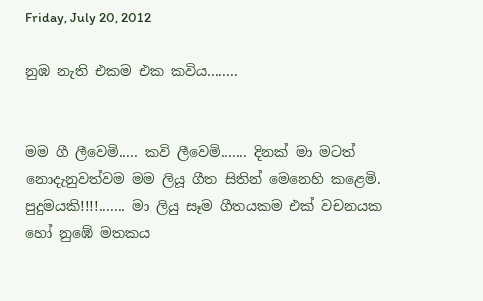Friday, July 20, 2012

නුඹ නැති එකම එක කවිය........


මම ගී ලීවෙමි..... කවි ලීවෙමි....... දිනක් මා මටත් නොදැනුවත්වම මම ලියූ ගීත සිතින් මෙනෙහි කළෙමි. පුදුමයකි!!!!....... මා ලියු සෑම ගීතයකම එක් වචනයක හෝ නුඹේ මතකය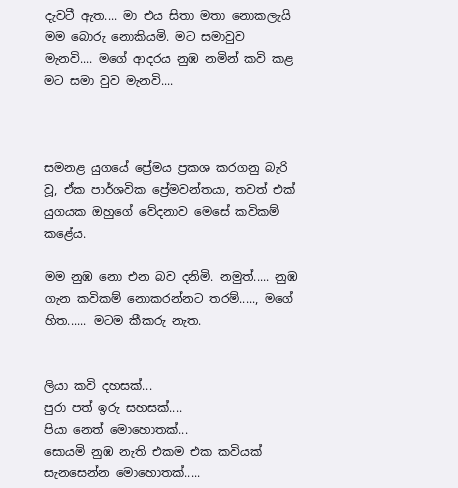දැවටී ඇත.... මා එය සිතා මතා නොකලැයි මම බොරු නොකියමි. මට සමාවුව මැනවි.... මගේ ආදරය නුඹ නමින් කවි කළ මට සමා වුව මැනවි....



සමනළ යුගයේ ප්‍රේමය ප්‍රකශ කරගනු බැරි වූ, ඒක පාර්ශවික ප්‍රේමවන්තයා, තවත් එක් යුගයක ඔහුගේ වේදනාව මෙසේ කවිකම් කළේය.

මම නුඹ නො එන බව දනිමි. නමුත්..... නුඹ ගැන කවිකම් නොකරන්නට තරම්....., මගේ හිත...... මටම කීකරු නැත.


ලියා කවි දහසක්...
පුරා පත් ඉරු සහසක්....
පියා නෙත් මොහොතක්...
සොයමි නුඹ නැති එකම එක කවියක්
සැනසෙන්න මොහොතක්.....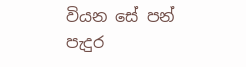වියන සේ පන් පැදුර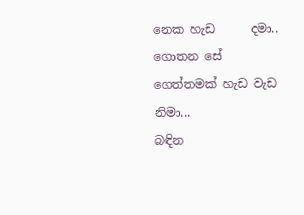නෙක හැඩ      දමා..
ගොතන සේ ගෙත්තමක් හැඩ වැඩ   නිමා...
බඳින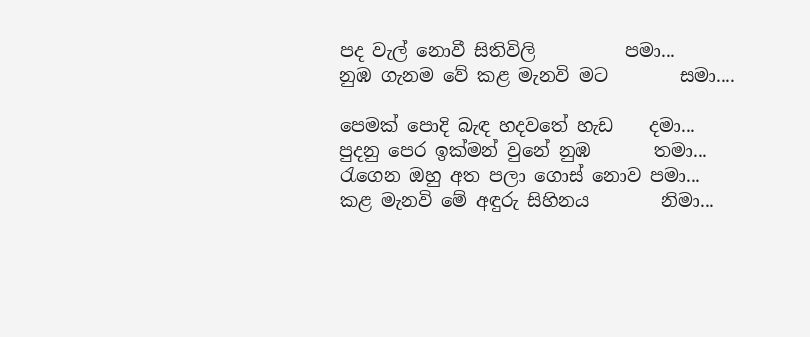පද වැල් නොවී සිතිවිලි          පමා...
නුඹ ගැනම වේ කළ මැනවි මට        සමා....

පෙමක් පොදි බැඳ හදවතේ හැඩ    දමා...
පුදනු පෙර ඉක්මන් වුනේ නුඹ       තමා...
රැගෙන ඔහු අත පලා ගොස් නොව පමා...
කළ මැනවි මේ අඳුරු සිහිනය        නිමා...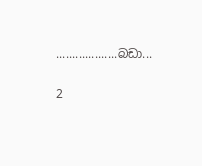...................බඩා...

2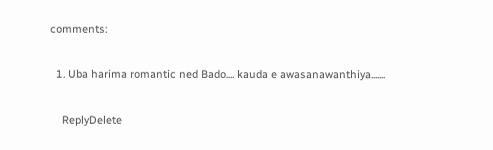comments:

  1. Uba harima romantic ned Bado.... kauda e awasanawanthiya.......

    ReplyDelete